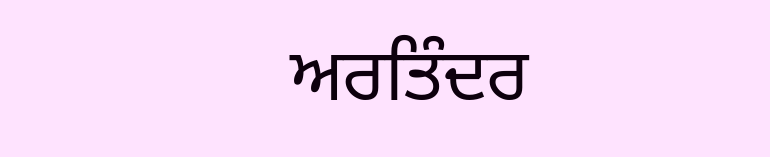ਅਰਤਿੰਦਰ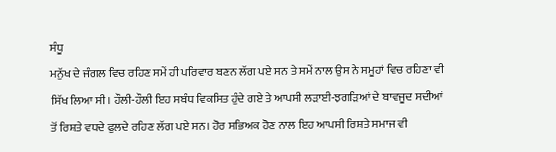ਸੰਧੂ
ਮਨੁੱਖ ਦੇ ਜੰਗਲ ਵਿਚ ਰਹਿਣ ਸਮੇਂ ਹੀ ਪਰਿਵਾਰ ਬਣਨ ਲੱਗ ਪਏ ਸਨ ਤੇ ਸਮੇਂ ਨਾਲ ਉਸ ਨੇ ਸਮੂਹਾਂ ਵਿਚ ਰਹਿਣਾ ਵੀ ਸਿੱਖ ਲਿਆ ਸੀ। ਹੌਲੀ-ਹੌਲੀ ਇਹ ਸਬੰਧ ਵਿਕਸਿਤ ਹੁੰਦੇ ਗਏ ਤੇ ਆਪਸੀ ਲੜਾਈ-ਝਗੜਿਆਂ ਦੇ ਬਾਵਜੂਦ ਸਦੀਆਂ ਤੋਂ ਰਿਸ਼ਤੇ ਵਧਦੇ ਫੁਲਦੇ ਰਹਿਣ ਲੱਗ ਪਏ ਸਨ। ਹੋਰ ਸਭਿਅਕ ਹੋਣ ਨਾਲ ਇਹ ਆਪਸੀ ਰਿਸ਼ਤੇ ਸਮਾਜ ਵੀ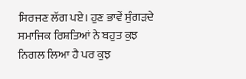ਸਿਰਜਣ ਲੱਗ ਪਏ। ਹੁਣ ਭਾਵੇਂ ਸੁੰਗੜਦੇ ਸਮਾਜਿਕ ਰਿਸ਼ਤਿਆਂ ਨੇ ਬਹੁਤ ਕੁਝ ਨਿਗਲ ਲਿਆ ਹੈ ਪਰ ਕੁਝ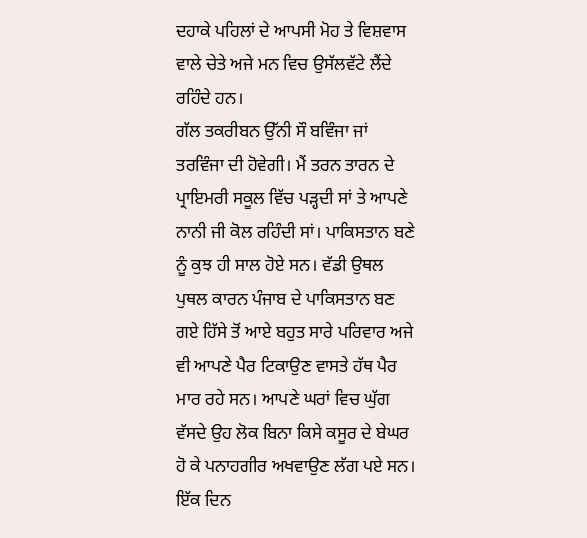ਦਹਾਕੇ ਪਹਿਲਾਂ ਦੇ ਆਪਸੀ ਮੋਹ ਤੇ ਵਿਸ਼ਵਾਸ ਵਾਲੇ ਚੇਤੇ ਅਜੇ ਮਨ ਵਿਚ ਉਸੱਲਵੱਟੇ ਲੈਂਦੇ ਰਹਿੰਦੇ ਹਨ।
ਗੱਲ ਤਕਰੀਬਨ ਉੱਨੀ ਸੌ ਬਵਿੰਜਾ ਜਾਂ ਤਰਵਿੰਜਾ ਦੀ ਹੋਵੇਗੀ। ਮੈਂ ਤਰਨ ਤਾਰਨ ਦੇ ਪ੍ਰਾਇਮਰੀ ਸਕੂਲ ਵਿੱਚ ਪੜ੍ਹਦੀ ਸਾਂ ਤੇ ਆਪਣੇ ਨਾਨੀ ਜੀ ਕੋਲ ਰਹਿੰਦੀ ਸਾਂ। ਪਾਕਿਸਤਾਨ ਬਣੇ ਨੂੰ ਕੁਝ ਹੀ ਸਾਲ ਹੋਏ ਸਨ। ਵੱਡੀ ਉਥਲ ਪੁਥਲ ਕਾਰਨ ਪੰਜਾਬ ਦੇ ਪਾਕਿਸਤਾਨ ਬਣ ਗਏ ਹਿੱਸੇ ਤੋਂ ਆਏ ਬਹੁਤ ਸਾਰੇ ਪਰਿਵਾਰ ਅਜੇ ਵੀ ਆਪਣੇ ਪੈਰ ਟਿਕਾਉਣ ਵਾਸਤੇ ਹੱਥ ਪੈਰ ਮਾਰ ਰਹੇ ਸਨ। ਆਪਣੇ ਘਰਾਂ ਵਿਚ ਘੁੱਗ ਵੱਸਦੇ ਉਹ ਲੋਕ ਬਿਨਾ ਕਿਸੇ ਕਸੂਰ ਦੇ ਬੇਘਰ ਹੋ ਕੇ ਪਨਾਹਗੀਰ ਅਖਵਾਉਣ ਲੱਗ ਪਏ ਸਨ।
ਇੱਕ ਦਿਨ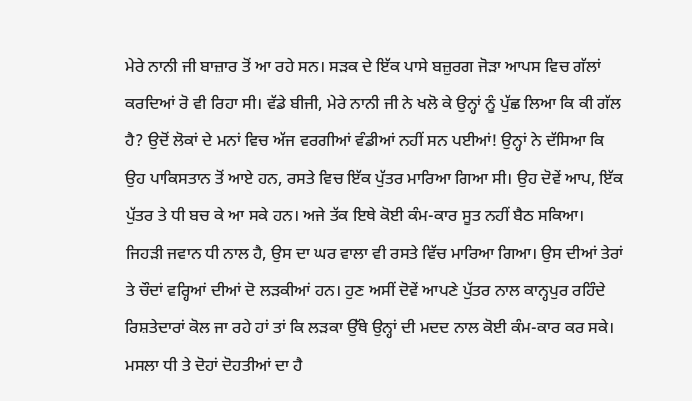ਮੇਰੇ ਨਾਨੀ ਜੀ ਬਾਜ਼ਾਰ ਤੋਂ ਆ ਰਹੇ ਸਨ। ਸੜਕ ਦੇ ਇੱਕ ਪਾਸੇ ਬਜ਼ੁਰਗ ਜੋੜਾ ਆਪਸ ਵਿਚ ਗੱਲਾਂ ਕਰਦਿਆਂ ਰੋ ਵੀ ਰਿਹਾ ਸੀ। ਵੱਡੇ ਬੀਜੀ, ਮੇਰੇ ਨਾਨੀ ਜੀ ਨੇ ਖਲੋ ਕੇ ਉਨ੍ਹਾਂ ਨੂੰ ਪੁੱਛ ਲਿਆ ਕਿ ਕੀ ਗੱਲ ਹੈ? ਉਦੋਂ ਲੋਕਾਂ ਦੇ ਮਨਾਂ ਵਿਚ ਅੱਜ ਵਰਗੀਆਂ ਵੰਡੀਆਂ ਨਹੀਂ ਸਨ ਪਈਆਂ! ਉਨ੍ਹਾਂ ਨੇ ਦੱਸਿਆ ਕਿ ਉਹ ਪਾਕਿਸਤਾਨ ਤੋਂ ਆਏ ਹਨ, ਰਸਤੇ ਵਿਚ ਇੱਕ ਪੁੱਤਰ ਮਾਰਿਆ ਗਿਆ ਸੀ। ਉਹ ਦੋਵੇਂ ਆਪ, ਇੱਕ ਪੁੱਤਰ ਤੇ ਧੀ ਬਚ ਕੇ ਆ ਸਕੇ ਹਨ। ਅਜੇ ਤੱਕ ਇਥੇ ਕੋਈ ਕੰਮ-ਕਾਰ ਸੂਤ ਨਹੀਂ ਬੈਠ ਸਕਿਆ। ਜਿਹੜੀ ਜਵਾਨ ਧੀ ਨਾਲ ਹੈ, ਉਸ ਦਾ ਘਰ ਵਾਲਾ ਵੀ ਰਸਤੇ ਵਿੱਚ ਮਾਰਿਆ ਗਿਆ। ਉਸ ਦੀਆਂ ਤੇਰਾਂ ਤੇ ਚੌਦਾਂ ਵਰ੍ਹਿਆਂ ਦੀਆਂ ਦੋ ਲੜਕੀਆਂ ਹਨ। ਹੁਣ ਅਸੀਂ ਦੋਵੇਂ ਆਪਣੇ ਪੁੱਤਰ ਨਾਲ ਕਾਨ੍ਹਪੁਰ ਰਹਿੰਦੇ ਰਿਸ਼ਤੇਦਾਰਾਂ ਕੋਲ ਜਾ ਰਹੇ ਹਾਂ ਤਾਂ ਕਿ ਲੜਕਾ ਉੱਥੇ ਉਨ੍ਹਾਂ ਦੀ ਮਦਦ ਨਾਲ ਕੋਈ ਕੰਮ-ਕਾਰ ਕਰ ਸਕੇ। ਮਸਲਾ ਧੀ ਤੇ ਦੋਹਾਂ ਦੋਹਤੀਆਂ ਦਾ ਹੈ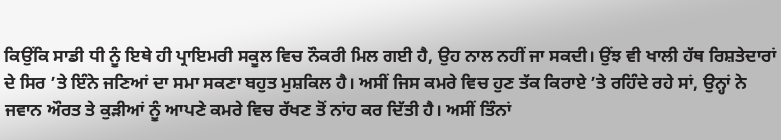ਕਿਉਂਕਿ ਸਾਡੀ ਧੀ ਨੂੰ ਇਥੇ ਹੀ ਪ੍ਰਾਇਮਰੀ ਸਕੂਲ ਵਿਚ ਨੌਕਰੀ ਮਿਲ ਗਈ ਹੈ, ਉਹ ਨਾਲ ਨਹੀਂ ਜਾ ਸਕਦੀ। ਉਂਝ ਵੀ ਖਾਲੀ ਹੱਥ ਰਿਸ਼ਤੇਦਾਰਾਂ ਦੇ ਸਿਰ ’ਤੇ ਇੰਨੇ ਜਣਿਆਂ ਦਾ ਸਮਾ ਸਕਣਾ ਬਹੁਤ ਮੁਸ਼ਕਿਲ ਹੈ। ਅਸੀਂ ਜਿਸ ਕਮਰੇ ਵਿਚ ਹੁਣ ਤੱਕ ਕਿਰਾਏ ’ਤੇ ਰਹਿੰਦੇ ਰਹੇ ਸਾਂ, ਉਨ੍ਹਾਂ ਨੇ ਜਵਾਨ ਔਰਤ ਤੇ ਕੁੜੀਆਂ ਨੂੰ ਆਪਣੇ ਕਮਰੇ ਵਿਚ ਰੱਖਣ ਤੋਂ ਨਾਂਹ ਕਰ ਦਿੱਤੀ ਹੈ। ਅਸੀਂ ਤਿੰਨਾਂ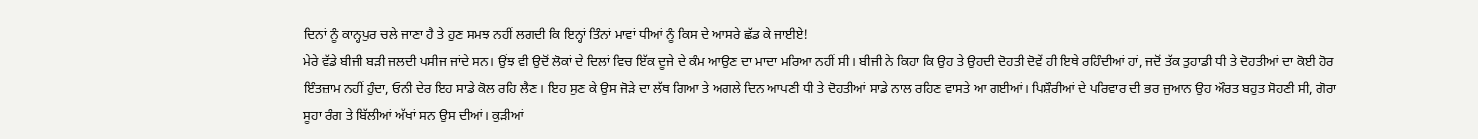ਦਿਨਾਂ ਨੂੰ ਕਾਨ੍ਹਪੁਰ ਚਲੇ ਜਾਣਾ ਹੈ ਤੇ ਹੁਣ ਸਮਝ ਨਹੀਂ ਲਗਦੀ ਕਿ ਇਨ੍ਹਾਂ ਤਿੰਨਾਂ ਮਾਵਾਂ ਧੀਆਂ ਨੂੰ ਕਿਸ ਦੇ ਆਸਰੇ ਛੱਡ ਕੇ ਜਾਈਏ!
ਮੇਰੇ ਵੱਡੇ ਬੀਜੀ ਬੜੀ ਜਲਦੀ ਪਸੀਜ ਜਾਂਦੇ ਸਨ। ਉਂਝ ਵੀ ਉਦੋਂ ਲੋਕਾਂ ਦੇ ਦਿਲਾਂ ਵਿਚ ਇੱਕ ਦੂਜੇ ਦੇ ਕੰਮ ਆਉਣ ਦਾ ਮਾਦਾ ਮਰਿਆ ਨਹੀਂ ਸੀ। ਬੀਜੀ ਨੇ ਕਿਹਾ ਕਿ ਉਹ ਤੇ ਉਹਦੀ ਦੋਹਤੀ ਦੋਵੇਂ ਹੀ ਇਥੇ ਰਹਿੰਦੀਆਂ ਹਾਂ, ਜਦੋਂ ਤੱਕ ਤੁਹਾਡੀ ਧੀ ਤੇ ਦੋਹਤੀਆਂ ਦਾ ਕੋਈ ਹੋਰ ਇੰਤਜ਼ਾਮ ਨਹੀਂ ਹੁੰਦਾ, ਓਨੀ ਦੇਰ ਇਹ ਸਾਡੇ ਕੋਲ ਰਹਿ ਲੈਣ। ਇਹ ਸੁਣ ਕੇ ਉਸ ਜੋੜੇ ਦਾ ਲੱਥ ਗਿਆ ਤੇ ਅਗਲੇ ਦਿਨ ਆਪਣੀ ਧੀ ਤੇ ਦੋਹਤੀਆਂ ਸਾਡੇ ਨਾਲ ਰਹਿਣ ਵਾਸਤੇ ਆ ਗਈਆਂ। ਪਿਸ਼ੌਰੀਆਂ ਦੇ ਪਰਿਵਾਰ ਦੀ ਭਰ ਜੁਆਨ ਉਹ ਔਰਤ ਬਹੁਤ ਸੋਹਣੀ ਸੀ, ਗੋਰਾ ਸੂਹਾ ਰੰਗ ਤੇ ਬਿੱਲੀਆਂ ਅੱਖਾਂ ਸਨ ਉਸ ਦੀਆਂ। ਕੁੜੀਆਂ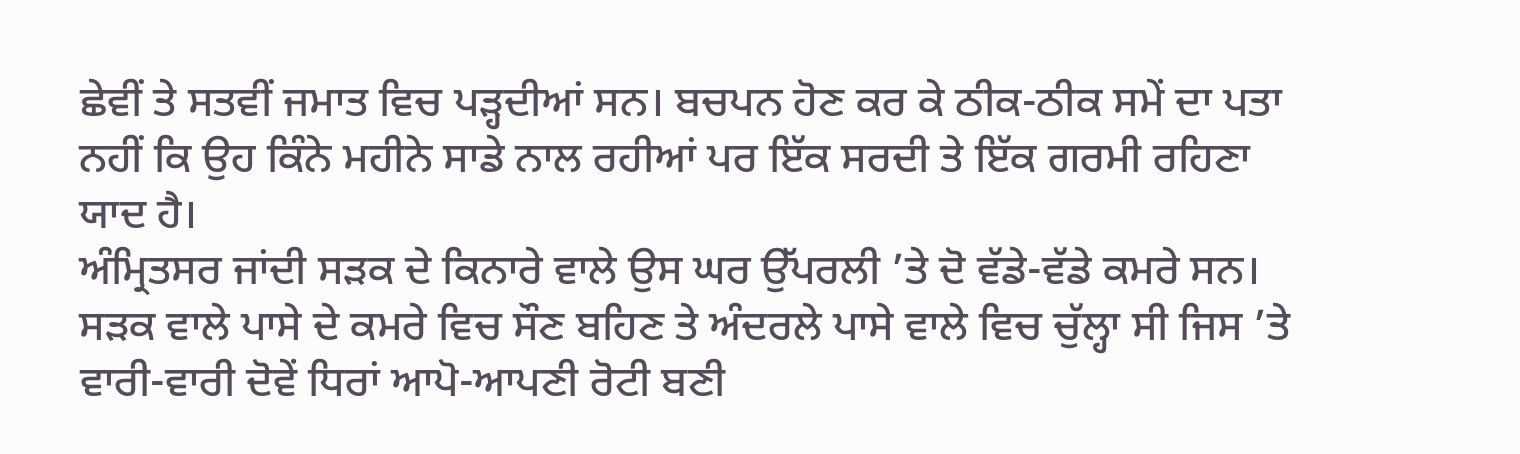ਛੇਵੀਂ ਤੇ ਸਤਵੀਂ ਜਮਾਤ ਵਿਚ ਪੜ੍ਹਦੀਆਂ ਸਨ। ਬਚਪਨ ਹੋਣ ਕਰ ਕੇ ਠੀਕ-ਠੀਕ ਸਮੇਂ ਦਾ ਪਤਾ ਨਹੀਂ ਕਿ ਉਹ ਕਿੰਨੇ ਮਹੀਨੇ ਸਾਡੇ ਨਾਲ ਰਹੀਆਂ ਪਰ ਇੱਕ ਸਰਦੀ ਤੇ ਇੱਕ ਗਰਮੀ ਰਹਿਣਾ ਯਾਦ ਹੈ।
ਅੰਮ੍ਰਿਤਸਰ ਜਾਂਦੀ ਸੜਕ ਦੇ ਕਿਨਾਰੇ ਵਾਲੇ ਉਸ ਘਰ ਉੱਪਰਲੀ ’ਤੇ ਦੋ ਵੱਡੇ-ਵੱਡੇ ਕਮਰੇ ਸਨ। ਸੜਕ ਵਾਲੇ ਪਾਸੇ ਦੇ ਕਮਰੇ ਵਿਚ ਸੌਣ ਬਹਿਣ ਤੇ ਅੰਦਰਲੇ ਪਾਸੇ ਵਾਲੇ ਵਿਚ ਚੁੱਲ੍ਹਾ ਸੀ ਜਿਸ ’ਤੇ ਵਾਰੀ-ਵਾਰੀ ਦੋਵੇਂ ਧਿਰਾਂ ਆਪੋ-ਆਪਣੀ ਰੋਟੀ ਬਣੀ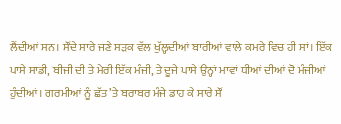ਲੈਂਦੀਆਂ ਸਨ। ਸੌਂਦੇ ਸਾਰੇ ਜਣੇ ਸੜਕ ਵੱਲ ਖੁੱਲ੍ਹਦੀਆਂ ਬਾਰੀਆਂ ਵਾਲੇ ਕਮਰੇ ਵਿਚ ਹੀ ਸਾਂ। ਇੱਕ ਪਾਸੇ ਸਾਡੀ, ਬੀਜੀ ਦੀ ਤੇ ਮੇਰੀ ਇੱਕ ਮੰਜੀ, ਤੇ ਦੂਜੇ ਪਾਸੇ ਉਨ੍ਹਾਂ ਮਾਵਾਂ ਧੀਆਂ ਦੀਆਂ ਦੋ ਮੰਜੀਆਂ ਹੁੰਦੀਆਂ। ਗਰਮੀਆਂ ਨੂੰ ਛੱਤ ’ਤੇ ਬਰਾਬਰ ਮੰਜੇ ਡਾਹ ਕੇ ਸਾਰੇ ਸੌਂ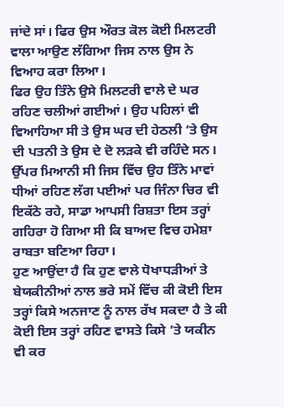ਜਾਂਦੇ ਸਾਂ। ਫਿਰ ਉਸ ਔਰਤ ਕੋਲ ਕੋਈ ਮਿਲਟਰੀ ਵਾਲਾ ਆਉਣ ਲੱਗਿਆ ਜਿਸ ਨਾਲ ਉਸ ਨੇ ਵਿਆਹ ਕਰਾ ਲਿਆ।
ਫਿਰ ਉਹ ਤਿੰਨੇ ਉਸੇ ਮਿਲਟਰੀ ਵਾਲੇ ਦੇ ਘਰ ਰਹਿਣ ਚਲੀਆਂ ਗਈਆਂ। ਉਹ ਪਹਿਲਾਂ ਵੀ ਵਿਆਹਿਆ ਸੀ ਤੇ ਉਸ ਘਰ ਦੀ ਹੇਠਲੀ ’ਤੇ ਉਸ ਦੀ ਪਤਨੀ ਤੇ ਉਸ ਦੇ ਦੋ ਲੜਕੇ ਵੀ ਰਹਿੰਦੇ ਸਨ। ਉੱਪਰ ਮਿਆਨੀ ਸੀ ਜਿਸ ਵਿੱਚ ਉਹ ਤਿੰਨੇ ਮਾਵਾਂ ਧੀਆਂ ਰਹਿਣ ਲੱਗ ਪਈਆਂ ਪਰ ਜਿੰਨਾ ਚਿਰ ਵੀ ਇਕੱਠੇ ਰਹੇ, ਸਾਡਾ ਆਪਸੀ ਰਿਸ਼ਤਾ ਇਸ ਤਰ੍ਹਾਂ ਗਹਿਰਾ ਹੋ ਗਿਆ ਸੀ ਕਿ ਬਾਅਦ ਵਿਚ ਹਮੇਸ਼ਾ ਰਾਬਤਾ ਬਣਿਆ ਰਿਹਾ।
ਹੁਣ ਆਉਂਦਾ ਹੈ ਕਿ ਹੁਣ ਵਾਲੇ ਧੋਖਾਧੜੀਆਂ ਤੇ ਬੇਯਕੀਨੀਆਂ ਨਾਲ ਭਰੇ ਸਮੇਂ ਵਿੱਚ ਕੀ ਕੋਈ ਇਸ ਤਰ੍ਹਾਂ ਕਿਸੇ ਅਨਜਾਣ ਨੂੰ ਨਾਲ ਰੱਖ ਸਕਦਾ ਹੈ ਤੇ ਕੀ ਕੋਈ ਇਸ ਤਰ੍ਹਾਂ ਰਹਿਣ ਵਾਸਤੇ ਕਿਸੇ ’ਤੇ ਯਕੀਨ ਵੀ ਕਰ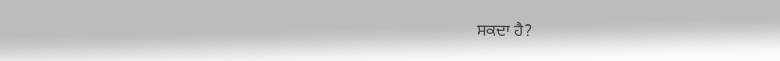ਸਕਦਾ ਹੈ?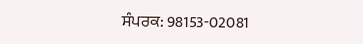ਸੰਪਰਕ: 98153-02081